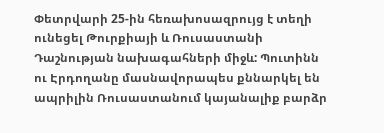Փետրվարի 25-ին հեռախոսազրույց է տեղի ունեցել Թուրքիայի և Ռուսաստանի Դաշնության նախագահների միջև: Պուտինն ու Էրդողանը մասնավորապես քննարկել են ապրիլին Ռուսաստանում կայանալիք բարձր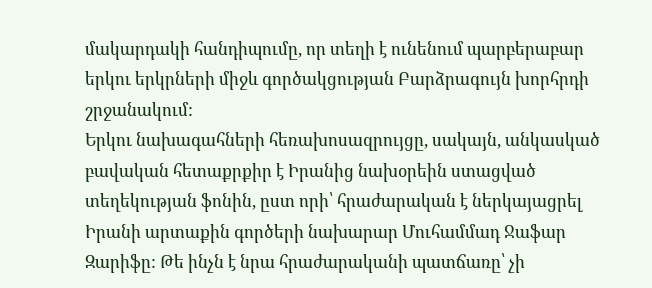մակարդակի հանդիպումը, որ տեղի է ունենում պարբերաբար երկու երկրների միջև գործակցության Բարձրագույն խորհրդի շրջանակում:
Երկու նախագահների հեռախոսազրույցը, սակայն, անկասկած բավական հետաքրքիր է Իրանից նախօրեին ստացված տեղեկության ֆոնին, ըստ որի՝ հրաժարական է ներկայացրել Իրանի արտաքին գործերի նախարար Մուհամմադ Ջաֆար Զարիֆը: Թե ինչն է նրա հրաժարականի պատճառը՝ չի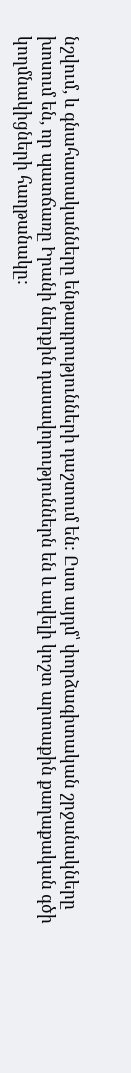նշվում, և գնահատականները ենթադրությունների դաշտում են: Ըստ այդմ՝ փորձագիտական շրջանակները խոսում են, որ պատճառը Իրանի ներքին դասավորություններն են և ավելի կոշտ արտաքին քաղաքական գծի կողմնակիցների հաղթանակը: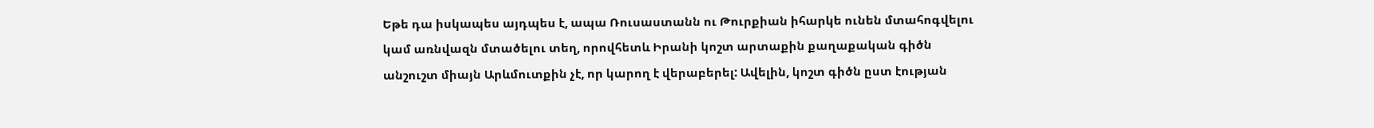Եթե դա իսկապես այդպես է, ապա Ռուսաստանն ու Թուրքիան իհարկե ունեն մտահոգվելու կամ առնվազն մտածելու տեղ, որովհետև Իրանի կոշտ արտաքին քաղաքական գիծն անշուշտ միայն Արևմուտքին չէ, որ կարող է վերաբերել: Ավելին, կոշտ գիծն ըստ էության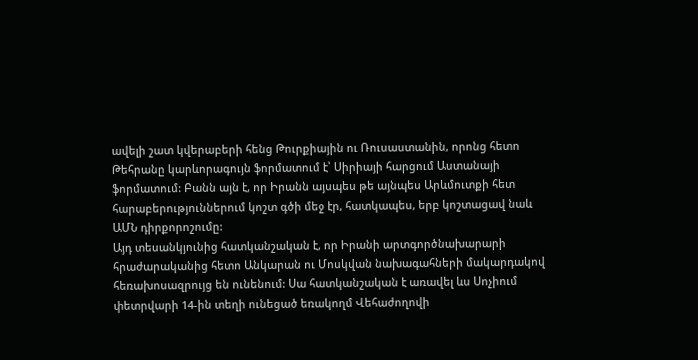ավելի շատ կվերաբերի հենց Թուրքիային ու Ռուսաստանին, որոնց հետո Թեհրանը կարևորագույն ֆորմատում է՝ Սիրիայի հարցում Աստանայի ֆորմատում: Բանն այն է, որ Իրանն այսպես թե այնպես Արևմուտքի հետ հարաբերություններում կոշտ գծի մեջ էր, հատկապես, երբ կոշտացավ նաև ԱՄՆ դիրքորոշումը:
Այդ տեսանկյունից հատկանշական է, որ Իրանի արտգործնախարարի հրաժարականից հետո Անկարան ու Մոսկվան նախագահների մակարդակով հեռախոսազրույց են ունենում: Սա հատկանշական է առավել ևս Սոչիում փետրվարի 14-ին տեղի ունեցած եռակողմ Վեհաժողովի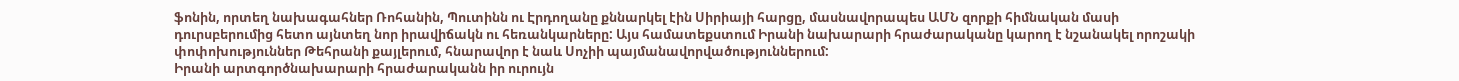ֆոնին, որտեղ նախագահներ Ռոհանին, Պուտինն ու Էրդողանը քննարկել էին Սիրիայի հարցը, մասնավորապես ԱՄՆ զորքի հիմնական մասի դուրսբերումից հետո այնտեղ նոր իրավիճակն ու հեռանկարները: Այս համատեքստում Իրանի նախարարի հրաժարականը կարող է նշանակել որոշակի փոփոխություններ Թեհրանի քայլերում, հնարավոր է նաև Սոչիի պայմանավորվածություններում:
Իրանի արտգործնախարարի հրաժարականն իր ուրույն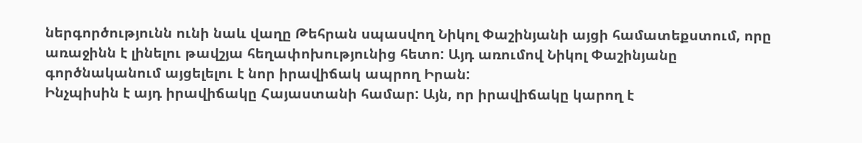ներգործությունն ունի նաև վաղը Թեհրան սպասվող Նիկոլ Փաշինյանի այցի համատեքստում, որը առաջինն է լինելու թավշյա հեղափոխությունից հետո: Այդ առումով Նիկոլ Փաշինյանը գործնականում այցելելու է նոր իրավիճակ ապրող Իրան:
Ինչպիսին է այդ իրավիճակը Հայաստանի համար: Այն, որ իրավիճակը կարող է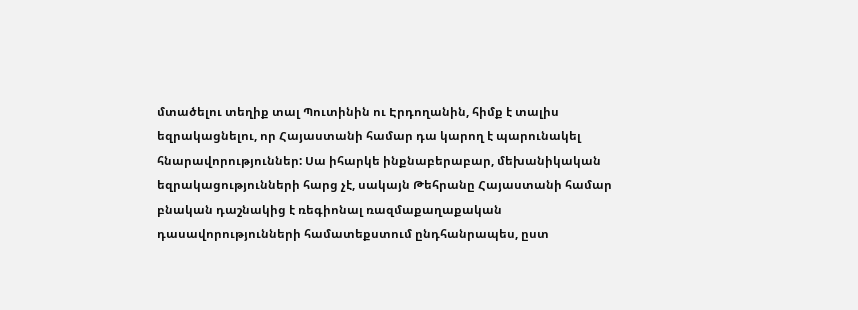մտածելու տեղիք տալ Պուտինին ու Էրդողանին, հիմք է տալիս եզրակացնելու, որ Հայաստանի համար դա կարող է պարունակել հնարավորություններ: Սա իհարկե ինքնաբերաբար, մեխանիկական եզրակացությունների հարց չէ, սակայն Թեհրանը Հայաստանի համար բնական դաշնակից է ռեգիոնալ ռազմաքաղաքական դասավորությունների համատեքստում ընդհանրապես, ըստ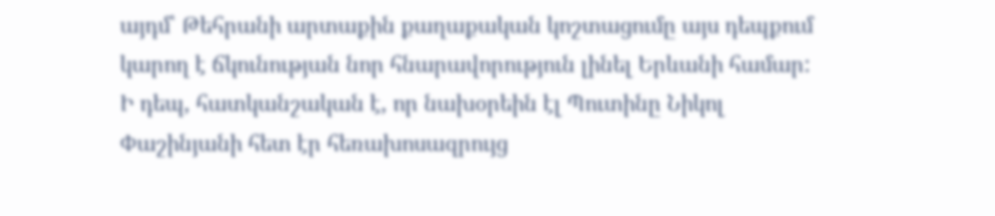այդմ՝ Թեհրանի արտաքին քաղաքական կոշտացումը այս դեպքում կարող է ճկունության նոր հնարավորություն լինել Երևանի համար:
Ի դեպ, հատկանշական է, որ նախօրեին էլ Պուտինը Նիկոլ Փաշինյանի հետ էր հեռախոսազրույց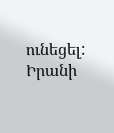ունեցել: Իրանի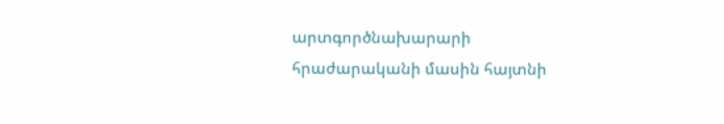արտգործնախարարի հրաժարականի մասին հայտնի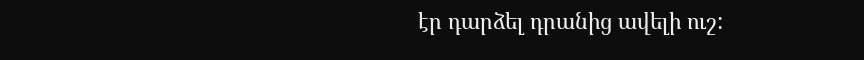էր դարձել դրանից ավելի ուշ: